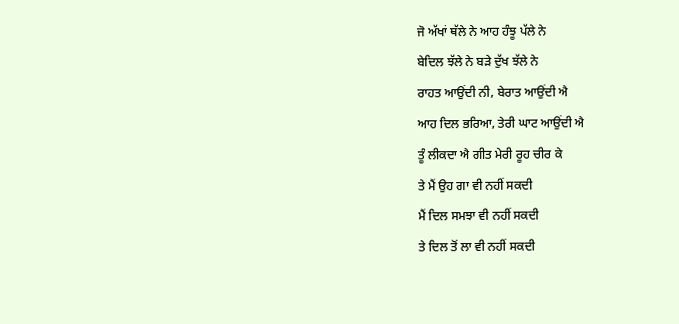ਜੋ ਅੱਖਾਂ ਥੱਲੇ ਨੇ ਆਹ ਹੰਝੂ ਪੱਲੇ ਨੇ
ਬੇਦਿਲ ਝੱਲੇ ਨੇ ਬੜੇ ਦੁੱਖ ਝੱਲੇ ਨੇ
ਰਾਹਤ ਆਉਂਦੀ ਨੀ, ਬੇਰਾਤ ਆਉਂਦੀ ਐ
ਆਹ ਦਿਲ ਭਰਿਆ, ਤੇਰੀ ਘਾਟ ਆਉਂਦੀ ਐ
ਤੂੰ ਲੀਕਦਾ ਐ ਗੀਤ ਮੇਰੀ ਰੂਹ ਚੀਰ ਕੇ
ਤੇ ਮੈਂ ਉਹ ਗਾ ਵੀ ਨਹੀਂ ਸਕਦੀ
ਮੈਂ ਦਿਲ ਸਮਝਾ ਵੀ ਨਹੀਂ ਸਕਦੀ
ਤੇ ਦਿਲ ਤੋਂ ਲਾ ਵੀ ਨਹੀਂ ਸਕਦੀ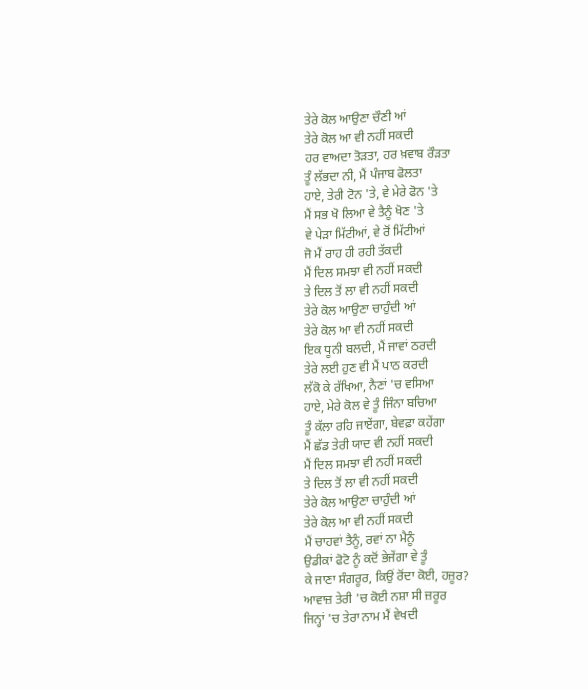ਤੇਰੇ ਕੋਲ ਆਉਣਾ ਚੌਣੀ ਆਂ
ਤੇਰੇ ਕੋਲ ਆ ਵੀ ਨਹੀਂ ਸਕਦੀ
ਹਰ ਵਾਅਦਾ ਤੋੜਤਾ, ਹਰ ਖ਼ਵਾਬ ਰੌੜਤਾ
ਤੂੰ ਲੱਭਦਾ ਨੀ, ਮੈਂ ਪੰਜਾਬ ਫੋਲਤਾ
ਹਾਏ, ਤੇਰੀ ਟੋਨ 'ਤੇ, ਵੇ ਮੇਰੇ ਫੋਨ 'ਤੇ
ਮੈਂ ਸਭ ਖੋ ਲਿਆ ਵੇ ਤੈਨੂੰ ਖੋਣ 'ਤੇ
ਵੇ ਪੇੜਾ ਮਿੱਟੀਆਂ, ਵੇ ਰੋਂ ਮਿੱਟੀਆਂ
ਜੋ ਮੈਂ ਰਾਹ ਹੀ ਰਹੀ ਤੱਕਦੀ
ਮੈਂ ਦਿਲ ਸਮਝਾ ਵੀ ਨਹੀਂ ਸਕਦੀ
ਤੇ ਦਿਲ ਤੋਂ ਲਾ ਵੀ ਨਹੀਂ ਸਕਦੀ
ਤੇਰੇ ਕੋਲ ਆਉਣਾ ਚਾਹੁੰਦੀ ਆਂ
ਤੇਰੇ ਕੋਲ ਆ ਵੀ ਨਹੀਂ ਸਕਦੀ
ਇਕ ਧੂਨੀ ਬਲਦੀ, ਮੈਂ ਜਾਵਾਂ ਠਰਦੀ
ਤੇਰੇ ਲਈ ਹੁਣ ਵੀ ਮੈਂ ਪਾਠ ਕਰਦੀ
ਲੱਕੋ ਕੇ ਰੱਖਿਆ, ਨੈਣਾਂ 'ਚ ਵਸਿਆ
ਹਾਏ, ਮੇਰੇ ਕੋਲ ਵੇ ਤੂੰ ਜਿੰਨਾ ਬਚਿਆ
ਤੂੰ ਕੱਲਾ ਰਹਿ ਜਾਏਂਗਾ, ਬੇਵਫ਼ਾ ਕਹੇਂਗਾ
ਮੈਂ ਛੱਡ ਤੇਰੀ ਯਾਦ ਵੀ ਨਹੀਂ ਸਕਦੀ
ਮੈਂ ਦਿਲ ਸਮਝਾ ਵੀ ਨਹੀਂ ਸਕਦੀ
ਤੇ ਦਿਲ ਤੋਂ ਲਾ ਵੀ ਨਹੀਂ ਸਕਦੀ
ਤੇਰੇ ਕੋਲ ਆਉਣਾ ਚਾਹੁੰਦੀ ਆਂ
ਤੇਰੇ ਕੋਲ ਆ ਵੀ ਨਹੀਂ ਸਕਦੀ
ਮੈਂ ਚਾਹਵਾਂ ਤੈਨੂੰ, ਰਵਾਂ ਨਾ ਮੈਨੂੰ
ਉਡੀਕਾਂ ਫੋਟੋ ਨੂੰ ਕਦੋਂ ਭੇਜੇਂਗਾ ਵੇ ਤੂੰ
ਕੇ ਜਾਣਾ ਸੰਗਰੂਰ, ਕਿਉਂ ਰੋਂਦਾ ਕੋਈ, ਹਜ਼ੂਰ?
ਆਵਾਜ਼ ਤੇਰੀ 'ਚ ਕੋਈ ਨਸ਼ਾ ਸੀ ਜ਼ਰੂਰ
ਜਿਨ੍ਹਾਂ 'ਚ ਤੇਰਾ ਨਾਮ ਮੈਂ ਵੇਖਦੀ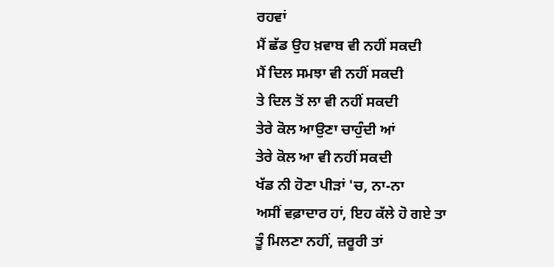ਰਹਵਾਂ
ਮੈਂ ਛੱਡ ਉਹ ਖ਼ਵਾਬ ਵੀ ਨਹੀਂ ਸਕਦੀ
ਮੈਂ ਦਿਲ ਸਮਝਾ ਵੀ ਨਹੀਂ ਸਕਦੀ
ਤੇ ਦਿਲ ਤੋਂ ਲਾ ਵੀ ਨਹੀਂ ਸਕਦੀ
ਤੇਰੇ ਕੋਲ ਆਉਣਾ ਚਾਹੁੰਦੀ ਆਂ
ਤੇਰੇ ਕੋਲ ਆ ਵੀ ਨਹੀਂ ਸਕਦੀ
ਖੱਡ ਨੀ ਹੋਣਾ ਪੀੜਾਂ 'ਚ, ਨਾ-ਨਾ
ਅਸੀਂ ਵਫ਼ਾਦਾਰ ਹਾਂ, ਇਹ ਕੱਲੇ ਹੋ ਗਏ ਤਾ
ਤੂੰ ਮਿਲਣਾ ਨਹੀਂ, ਜ਼ਰੂਰੀ ਤਾਂ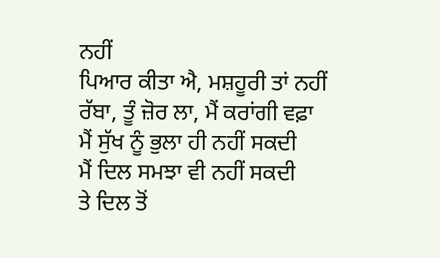ਨਹੀਂ
ਪਿਆਰ ਕੀਤਾ ਐ, ਮਸ਼ਹੂਰੀ ਤਾਂ ਨਹੀਂ
ਰੱਬਾ, ਤੂੰ ਜ਼ੋਰ ਲਾ, ਮੈਂ ਕਰਾਂਗੀ ਵਫ਼ਾ
ਮੈਂ ਸੁੱਖ ਨੂੰ ਭੁਲਾ ਹੀ ਨਹੀਂ ਸਕਦੀ
ਮੈਂ ਦਿਲ ਸਮਝਾ ਵੀ ਨਹੀਂ ਸਕਦੀ
ਤੇ ਦਿਲ ਤੋਂ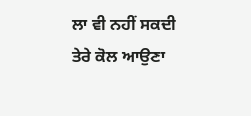ਲਾ ਵੀ ਨਹੀਂ ਸਕਦੀ
ਤੇਰੇ ਕੋਲ ਆਉਣਾ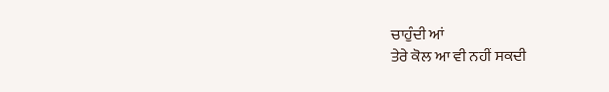ਚਾਹੁੰਦੀ ਆਂ
ਤੇਰੇ ਕੋਲ ਆ ਵੀ ਨਹੀਂ ਸਕਦੀ